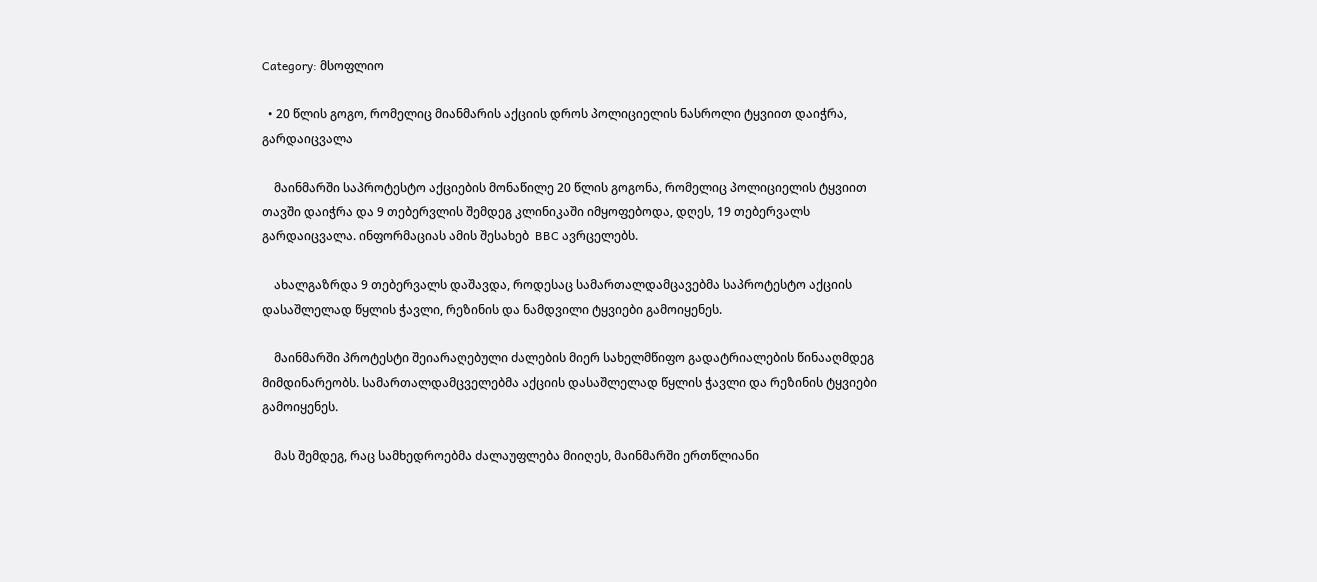Category: მსოფლიო

  • 20 წლის გოგო, რომელიც მიანმარის აქციის დროს პოლიციელის ნასროლი ტყვიით დაიჭრა, გარდაიცვალა

    მაინმარში საპროტესტო აქციების მონაწილე 20 წლის გოგონა, რომელიც პოლიციელის ტყვიით თავში დაიჭრა და 9 თებერვლის შემდეგ კლინიკაში იმყოფებოდა, დღეს, 19 თებერვალს გარდაიცვალა. ინფორმაციას ამის შესახებ  BBC ავრცელებს.

    ახალგაზრდა 9 თებერვალს დაშავდა, როდესაც სამართალდამცავებმა საპროტესტო აქციის დასაშლელად წყლის ჭავლი, რეზინის და ნამდვილი ტყვიები გამოიყენეს.

    მაინმარში პროტესტი შეიარაღებული ძალების მიერ სახელმწიფო გადატრიალების წინააღმდეგ მიმდინარეობს. სამართალდამცველებმა აქციის დასაშლელად წყლის ჭავლი და რეზინის ტყვიები გამოიყენეს.

    მას შემდეგ, რაც სამხედროებმა ძალაუფლება მიიღეს, მაინმარში ერთწლიანი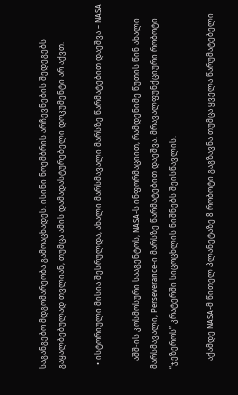საგანგებო მდგომარეობა გამოაცხადეს. ისინი ნოემბრის არჩევნების შედეგებს გაყალბებულად თვლიან, თუმცა ამის დამადასტურებელი დოკუმენტი არ აქვთ.

  • ისტორიული მისია შესრულდა, ახალი მარსმავალი მარსზე წარმატებით დაეშვა – NASA

    აშშ-ის კოსმოსური სააგენტოს, NASA-ს ინფორმაციით, რამდენიმე წუთის წინ ახალი მარსმავალი, Perseverance-ი მარსზე წარმატებით დაეშვა. მრავალფუნქციური რობოტი “ჯეზეროს” კრატერში სიცოცხლის ნიშნებს შეისწავლის.

    აქამდე NASA-მ წითელ პლანეტაზე 8 რობოტი გაგზავნა თუმცა ყველა წარუმატებელი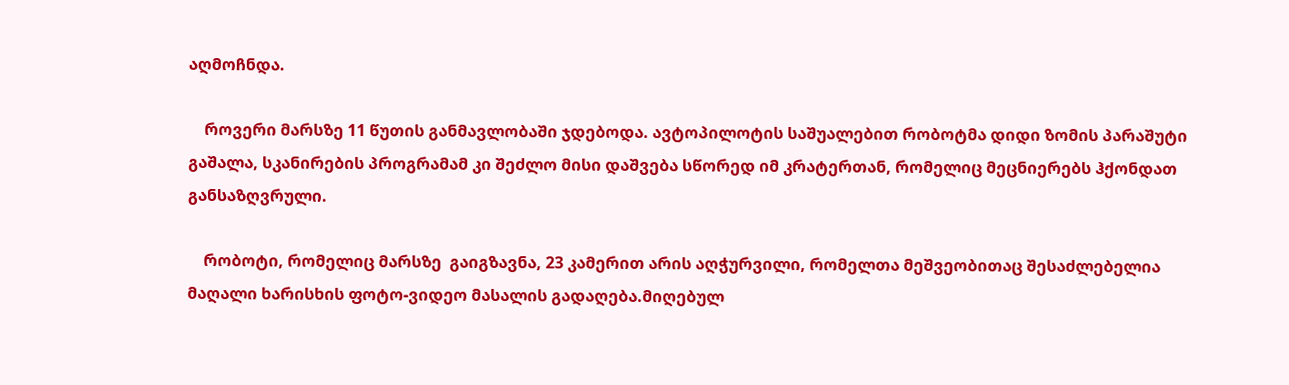აღმოჩნდა.

    როვერი მარსზე 11 წუთის განმავლობაში ჯდებოდა. ავტოპილოტის საშუალებით რობოტმა დიდი ზომის პარაშუტი გაშალა, სკანირების პროგრამამ კი შეძლო მისი დაშვება სწორედ იმ კრატერთან, რომელიც მეცნიერებს ჰქონდათ განსაზღვრული.

    რობოტი, რომელიც მარსზე  გაიგზავნა, 23 კამერით არის აღჭურვილი, რომელთა მეშვეობითაც შესაძლებელია მაღალი ხარისხის ფოტო-ვიდეო მასალის გადაღება.მიღებულ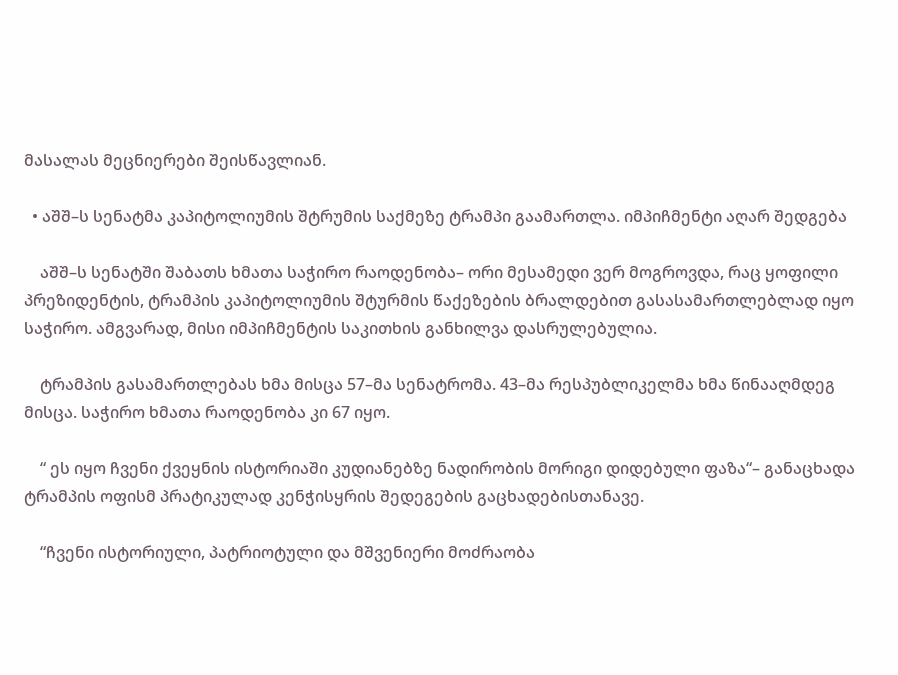მასალას მეცნიერები შეისწავლიან.

  • აშშ–ს სენატმა კაპიტოლიუმის შტრუმის საქმეზე ტრამპი გაამართლა. იმპიჩმენტი აღარ შედგება

    აშშ–ს სენატში შაბათს ხმათა საჭირო რაოდენობა– ორი მესამედი ვერ მოგროვდა, რაც ყოფილი პრეზიდენტის, ტრამპის კაპიტოლიუმის შტურმის წაქეზების ბრალდებით გასასამართლებლად იყო საჭირო. ამგვარად, მისი იმპიჩმენტის საკითხის განხილვა დასრულებულია.

    ტრამპის გასამართლებას ხმა მისცა 57–მა სენატრომა. 43–მა რესპუბლიკელმა ხმა წინააღმდეგ მისცა. საჭირო ხმათა რაოდენობა კი 67 იყო.

    “ ეს იყო ჩვენი ქვეყნის ისტორიაში კუდიანებზე ნადირობის მორიგი დიდებული ფაზა“– განაცხადა ტრამპის ოფისმ პრატიკულად კენჭისყრის შედეგების გაცხადებისთანავე.

    “ჩვენი ისტორიული, პატრიოტული და მშვენიერი მოძრაობა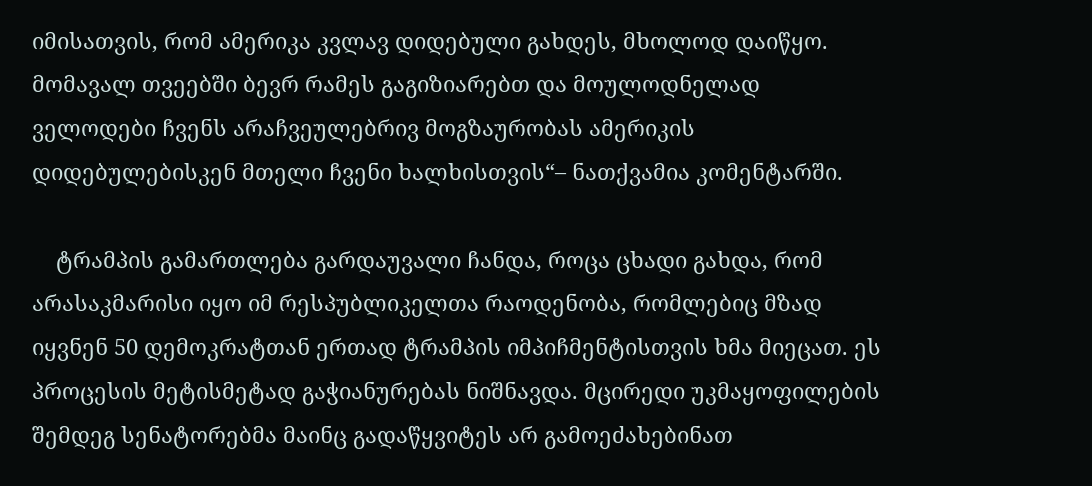იმისათვის, რომ ამერიკა კვლავ დიდებული გახდეს, მხოლოდ დაიწყო. მომავალ თვეებში ბევრ რამეს გაგიზიარებთ და მოულოდნელად ველოდები ჩვენს არაჩვეულებრივ მოგზაურობას ამერიკის დიდებულებისკენ მთელი ჩვენი ხალხისთვის“– ნათქვამია კომენტარში.

    ტრამპის გამართლება გარდაუვალი ჩანდა, როცა ცხადი გახდა, რომ არასაკმარისი იყო იმ რესპუბლიკელთა რაოდენობა, რომლებიც მზად იყვნენ 50 დემოკრატთან ერთად ტრამპის იმპიჩმენტისთვის ხმა მიეცათ. ეს პროცესის მეტისმეტად გაჭიანურებას ნიშნავდა. მცირედი უკმაყოფილების შემდეგ სენატორებმა მაინც გადაწყვიტეს არ გამოეძახებინათ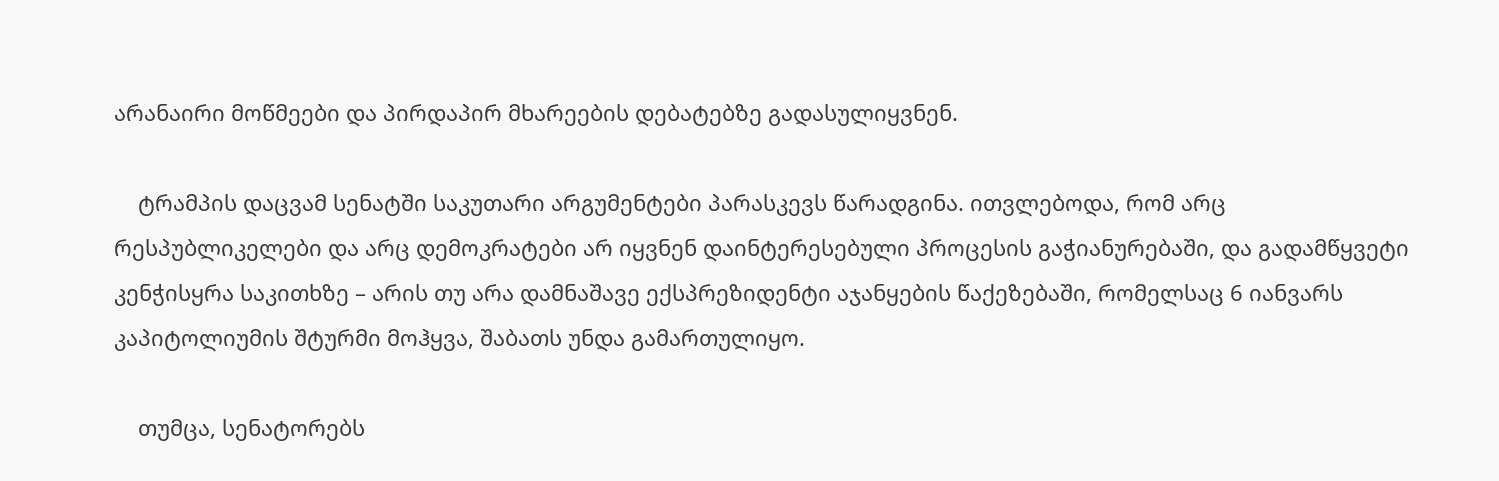არანაირი მოწმეები და პირდაპირ მხარეების დებატებზე გადასულიყვნენ.

    ტრამპის დაცვამ სენატში საკუთარი არგუმენტები პარასკევს წარადგინა. ითვლებოდა, რომ არც რესპუბლიკელები და არც დემოკრატები არ იყვნენ დაინტერესებული პროცესის გაჭიანურებაში, და გადამწყვეტი კენჭისყრა საკითხზე – არის თუ არა დამნაშავე ექსპრეზიდენტი აჯანყების წაქეზებაში, რომელსაც 6 იანვარს კაპიტოლიუმის შტურმი მოჰყვა, შაბათს უნდა გამართულიყო.

    თუმცა, სენატორებს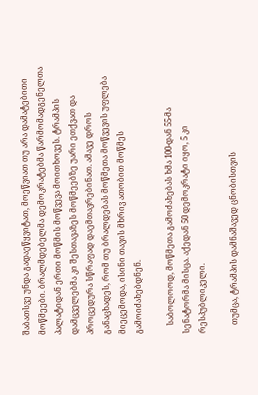შაბათსვე უნდა გადაეწყვიტათ, მოეწვიათ თუ არა დამატებითი მოწმეები. ბრალმდებელმა დემოკრატებმა წარმომადგენელთა პალატიდან ერთი მოწმის მოწვევა მოითხოვეს. ტრამპის დამცველებმა კი შესთავაზეს მოწმეებზე უარი ეთქვათ და პროცედურა სწრაფად დაემთავრებინათ. ამავე დროს განაცხადეს, რომ თუ ბრალდებას მოწმეთა მოწვევის უფლება მიეცემოდა, ისინი თავის მხრივ ათობით მოწმეს გამოიძახებდნენ.

    საბოლოოდ, მოწმეთა გამოძახებას ხმა 100-დან 55-მა სენატორმა მისცა. აქედან 50 დემოკრატი იყო, 5 კი რესპუბლიკელი.

    თუმცა, ტრამპის დამნაშავედ ცნობისთვის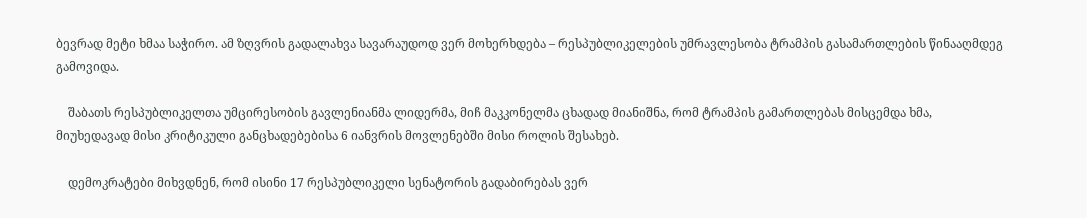ბევრად მეტი ხმაა საჭირო. ამ ზღვრის გადალახვა სავარაუდოდ ვერ მოხერხდება – რესპუბლიკელების უმრავლესობა ტრამპის გასამართლების წინააღმდეგ გამოვიდა.

    შაბათს რესპუბლიკელთა უმცირესობის გავლენიანმა ლიდერმა, მიჩ მაკკონელმა ცხადად მიანიშნა, რომ ტრამპის გამართლებას მისცემდა ხმა, მიუხედავად მისი კრიტიკული განცხადებებისა 6 იანვრის მოვლენებში მისი როლის შესახებ.

    დემოკრატები მიხვდნენ, რომ ისინი 17 რესპუბლიკელი სენატორის გადაბირებას ვერ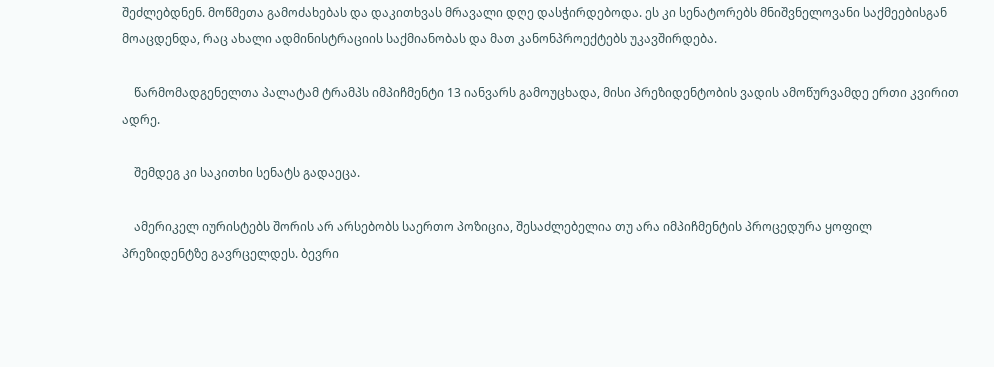შეძლებდნენ. მოწმეთა გამოძახებას და დაკითხვას მრავალი დღე დასჭირდებოდა. ეს კი სენატორებს მნიშვნელოვანი საქმეებისგან მოაცდენდა, რაც ახალი ადმინისტრაციის საქმიანობას და მათ კანონპროექტებს უკავშირდება.

    წარმომადგენელთა პალატამ ტრამპს იმპიჩმენტი 13 იანვარს გამოუცხადა, მისი პრეზიდენტობის ვადის ამოწურვამდე ერთი კვირით ადრე.

    შემდეგ კი საკითხი სენატს გადაეცა.

    ამერიკელ იურისტებს შორის არ არსებობს საერთო პოზიცია, შესაძლებელია თუ არა იმპიჩმენტის პროცედურა ყოფილ პრეზიდენტზე გავრცელდეს. ბევრი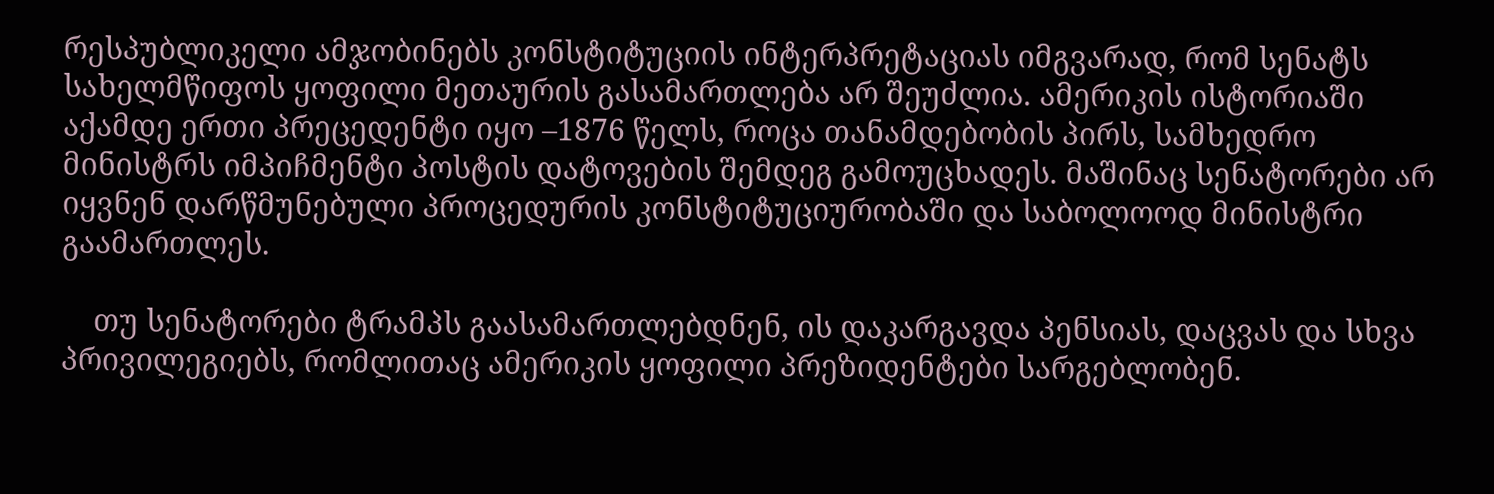რესპუბლიკელი ამჯობინებს კონსტიტუციის ინტერპრეტაციას იმგვარად, რომ სენატს სახელმწიფოს ყოფილი მეთაურის გასამართლება არ შეუძლია. ამერიკის ისტორიაში აქამდე ერთი პრეცედენტი იყო –1876 წელს, როცა თანამდებობის პირს, სამხედრო მინისტრს იმპიჩმენტი პოსტის დატოვების შემდეგ გამოუცხადეს. მაშინაც სენატორები არ იყვნენ დარწმუნებული პროცედურის კონსტიტუციურობაში და საბოლოოდ მინისტრი გაამართლეს.

    თუ სენატორები ტრამპს გაასამართლებდნენ, ის დაკარგავდა პენსიას, დაცვას და სხვა პრივილეგიებს, რომლითაც ამერიკის ყოფილი პრეზიდენტები სარგებლობენ.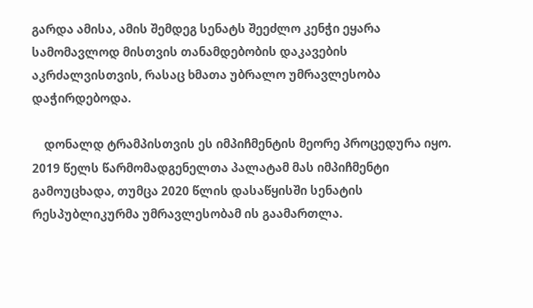გარდა ამისა, ამის შემდეგ სენატს შეეძლო კენჭი ეყარა სამომავლოდ მისთვის თანამდებობის დაკავების აკრძალვისთვის, რასაც ხმათა უბრალო უმრავლესობა დაჭირდებოდა.

    დონალდ ტრამპისთვის ეს იმპიჩმენტის მეორე პროცედურა იყო. 2019 წელს წარმომადგენელთა პალატამ მას იმპიჩმენტი გამოუცხადა, თუმცა 2020 წლის დასაწყისში სენატის რესპუბლიკურმა უმრავლესობამ ის გაამართლა.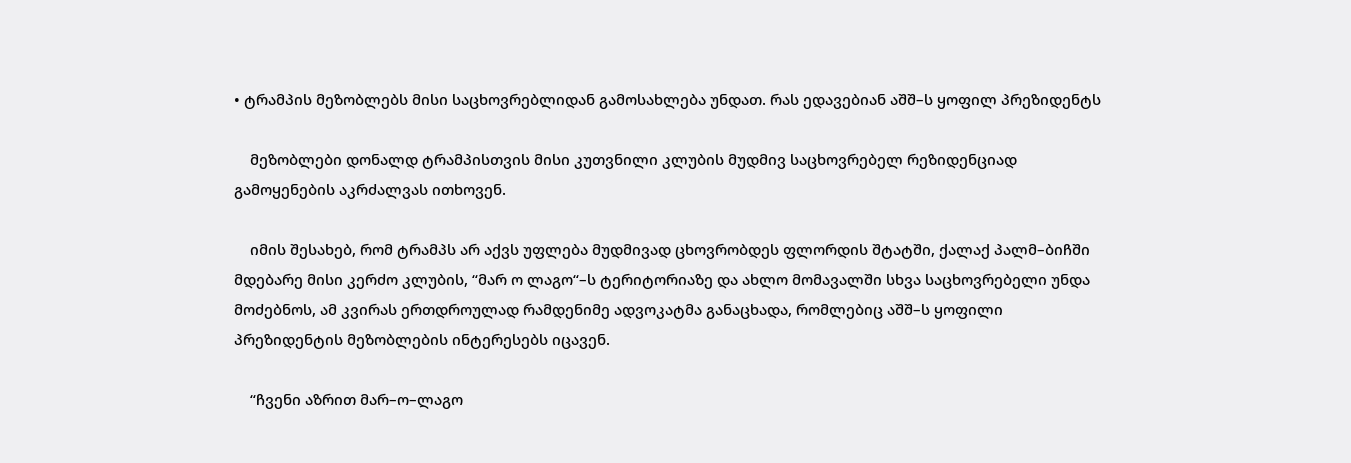• ტრამპის მეზობლებს მისი საცხოვრებლიდან გამოსახლება უნდათ. რას ედავებიან აშშ–ს ყოფილ პრეზიდენტს

    მეზობლები დონალდ ტრამპისთვის მისი კუთვნილი კლუბის მუდმივ საცხოვრებელ რეზიდენციად გამოყენების აკრძალვას ითხოვენ.

    იმის შესახებ, რომ ტრამპს არ აქვს უფლება მუდმივად ცხოვრობდეს ფლორდის შტატში, ქალაქ პალმ–ბიჩში მდებარე მისი კერძო კლუბის, “მარ ო ლაგო“–ს ტერიტორიაზე და ახლო მომავალში სხვა საცხოვრებელი უნდა მოძებნოს, ამ კვირას ერთდროულად რამდენიმე ადვოკატმა განაცხადა, რომლებიც აშშ–ს ყოფილი პრეზიდენტის მეზობლების ინტერესებს იცავენ.

    “ჩვენი აზრით მარ–ო–ლაგო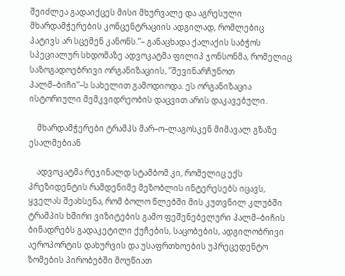შეიძლეა გადაიქცეს მისი მხურვალე და აგრესული მხარდამჭერების კონცენტრაციის ადგილად, რომლებიც პატივს არ სცემენ კანონს.“– განაცხადა ქალაქის საბჭოს სპეციალურ სხდომაზე ადვოკატმა ფილიპ ჯონსონმა, რომელიც საზოგადოებრივი ორგანიზაციის, “შევინარჩუნოთ პალმ–ბიჩი“–ს სახელით გამოდიოდა. ეს ორგანიზაცია ისტორიული მემკვიდრეობის დაცვით არის დაკავებული.

    მხარდამჭერები ტრამპს მარ–ო–ლაგოსკენ მიმავალ გზაზე ესალმებიან

    ადვოკატმა რეჯინალდ სტამბომ კი, რომელიც ექს პრეზიდენტის რამდენიმე მეზობლის ინტერესებს იცავს, ყველას შეახსენა, რომ ბოლო წლებში მის კუთვნილ კლუბში ტრამპის ხშირი ვიზიტების გამო ფეშენებელური პალმ–ბიჩის ბინადრებს გადაკეტილი ქუჩების, საცობების, ადგილობრივი აეროპორტის დახურვის და უსაფრთხოების უპრეცედენტო ზომების პირობებში მოუწიათ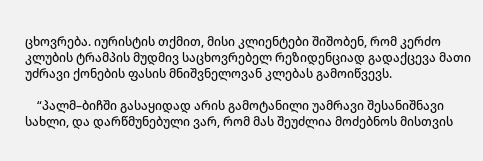ცხოვრება. იურისტის თქმით, მისი კლიენტები შიშობენ, რომ კერძო კლუბის ტრამპის მუდმივ საცხოვრებელ რეზიდენციად გადაქცევა მათი უძრავი ქონების ფასის მნიშვნელოვან კლებას გამოიწვევს.

    “პალმ–ბიჩში გასაყიდად არის გამოტანილი უამრავი შესანიშნავი სახლი, და დარწმუნებული ვარ, რომ მას შეუძლია მოძებნოს მისთვის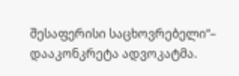შესაფერისი საცხოვრებელი“– დააკონკრეტა ადვოკატმა.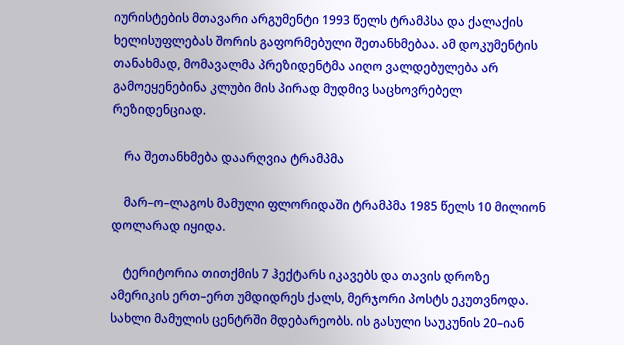იურისტების მთავარი არგუმენტი 1993 წელს ტრამპსა და ქალაქის ხელისუფლებას შორის გაფორმებული შეთანხმებაა. ამ დოკუმენტის თანახმად, მომავალმა პრეზიდენტმა აიღო ვალდებულება არ გამოეყენებინა კლუბი მის პირად მუდმივ საცხოვრებელ რეზიდენციად.

    რა შეთანხმება დაარღვია ტრამპმა

    მარ–ო–ლაგოს მამული ფლორიდაში ტრამპმა 1985 წელს 10 მილიონ დოლარად იყიდა.

    ტერიტორია თითქმის 7 ჰექტარს იკავებს და თავის დროზე ამერიკის ერთ–ერთ უმდიდრეს ქალს, მერჯორი პოსტს ეკუთვნოდა. სახლი მამულის ცენტრში მდებარეობს. ის გასული საუკუნის 20–იან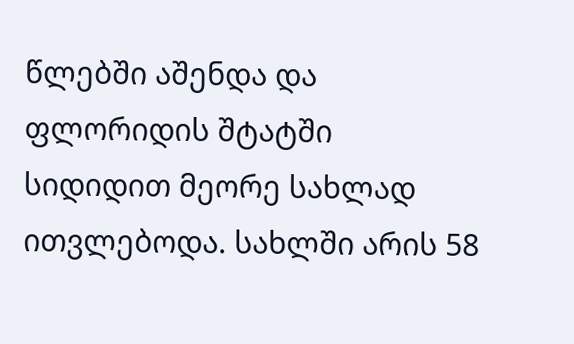წლებში აშენდა და ფლორიდის შტატში სიდიდით მეორე სახლად ითვლებოდა. სახლში არის 58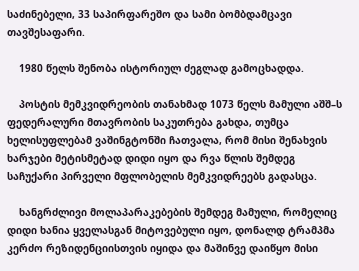საძინებელი, 33 საპირფარეშო და სამი ბომბდამცავი თავშესაფარი.

    1980 წელს შენობა ისტორიულ ძეგლად გამოცხადდა.

    პოსტის მემკვიდრეობის თანახმად 1073 წელს მამული აშშ–ს ფედერალური მთავრობის საკუთრება გახდა, თუმცა ხელისუფლებამ ვაშინგტონში ჩათვალა, რომ მისი შენახვის ხარჯები მეტისმეტად დიდი იყო და რვა წლის შემდეგ საჩუქარი პირველი მფლობელის მემკვიდრეებს გადასცა.

    ხანგრძლივი მოლაპარაკებების შემდეგ მამული, რომელიც დიდი ხანია ყველასგან მიტოვებული იყო, დონალდ ტრამპმა კერძო რეზიდენციისთვის იყიდა და მაშინვე დაიწყო მისი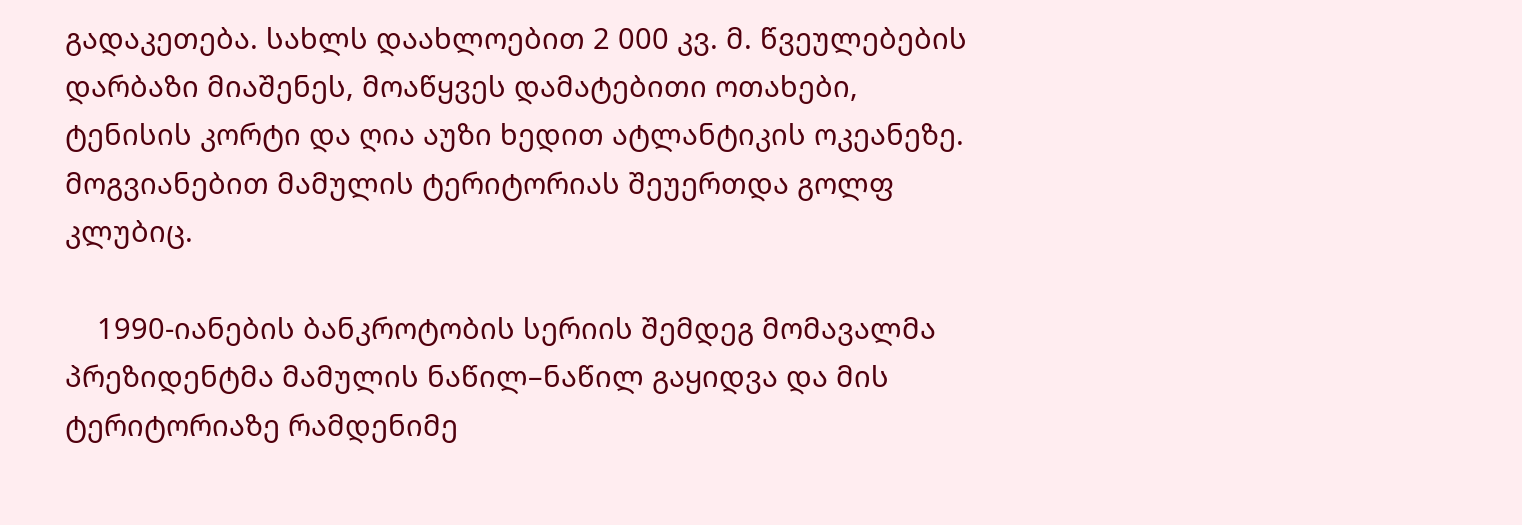გადაკეთება. სახლს დაახლოებით 2 000 კვ. მ. წვეულებების დარბაზი მიაშენეს, მოაწყვეს დამატებითი ოთახები, ტენისის კორტი და ღია აუზი ხედით ატლანტიკის ოკეანეზე. მოგვიანებით მამულის ტერიტორიას შეუერთდა გოლფ კლუბიც.

    1990-იანების ბანკროტობის სერიის შემდეგ მომავალმა პრეზიდენტმა მამულის ნაწილ–ნაწილ გაყიდვა და მის ტერიტორიაზე რამდენიმე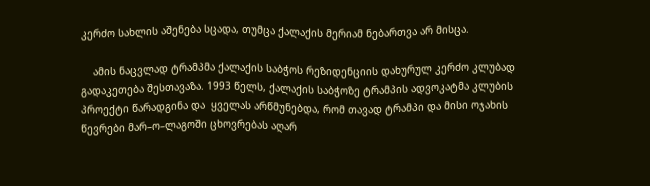კერძო სახლის აშენება სცადა, თუმცა ქალაქის მერიამ ნებართვა არ მისცა.

    ამის ნაცვლად ტრამპმა ქალაქის საბჭოს რეზიდენციის დახურულ კერძო კლუბად გადაკეთება შესთავაზა. 1993 წელს, ქალაქის საბჭოზე ტრამპის ადვოკატმა კლუბის პროექტი წარადგინა და  ყველას არწმუნებდა, რომ თავად ტრამპი და მისი ოჯახის წევრები მარ–ო–ლაგოში ცხოვრებას აღარ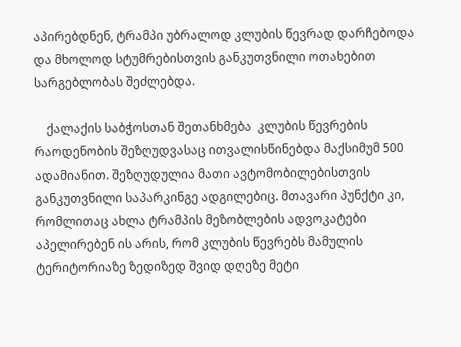აპირებდნენ, ტრამპი უბრალოდ კლუბის წევრად დარჩებოდა და მხოლოდ სტუმრებისთვის განკუთვნილი ოთახებით სარგებლობას შეძლებდა.

    ქალაქის საბჭოსთან შეთანხმება  კლუბის წევრების რაოდენობის შეზღუდვასაც ითვალისწინებდა მაქსიმუმ 500 ადამიანით. შეზღუდულია მათი ავტომობილებისთვის განკუთვნილი საპარკინგე ადგილებიც. მთავარი პუნქტი კი, რომლითაც ახლა ტრამპის მეზობლების ადვოკატები აპელირებენ ის არის, რომ კლუბის წევრებს მამულის ტერიტორიაზე ზედიზედ შვიდ დღეზე მეტი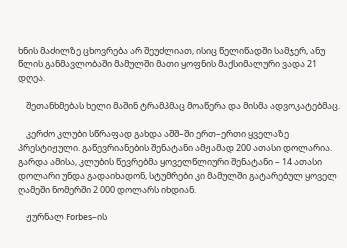ხნის მაძილზე ცხოვრება არ შეუძლიათ, ისიც წელიწადში სამჯერ, ანუ წლის განმავლობაში მამულში მათი ყოფნის მაქსიმალური ვადა 21 დღეა.

    შეთანხმებას ხელი მაშინ ტრამპმაც მოაწერა და მისმა ადვოკატებმაც.

    კერძო კლუბი სწრაფად გახდა აშშ–ში ერთ–ერთი ყველაზე პრესტიჟული. გაწევრიანების შენატანი ამჟამად 200 ათასი დოლარია. გარდა ამისა, კლუბის წევრებმა ყოველწლიური შენატანი – 14 ათასი დოლარი უნდა გადაიხადონ, სტუმრები კი მამულში გატარებულ ყოველ ღამეში ნომერში 2 000 დოლარს იხდიან.

    ჟურნალ Forbes–ის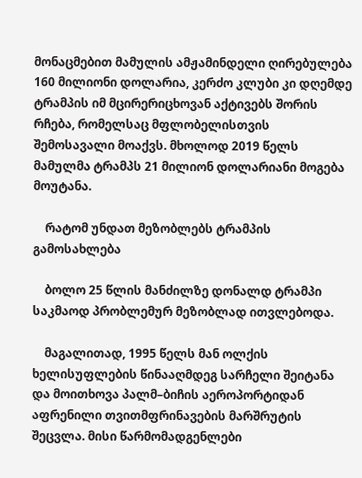მონაცმებით მამულის ამჟამინდელი ღირებულება 160 მილიონი დოლარია, კერძო კლუბი კი დღემდე ტრამპის იმ მცირერიცხოვან აქტივებს შორის რჩება, რომელსაც მფლობელისთვის შემოსავალი მოაქვს. მხოლოდ 2019 წელს მამულმა ტრამპს 21 მილიონ დოლარიანი მოგება მოუტანა.

    რატომ უნდათ მეზობლებს ტრამპის გამოსახლება

    ბოლო 25 წლის მანძილზე დონალდ ტრამპი საკმაოდ პრობლემურ მეზობლად ითვლებოდა.

    მაგალითად, 1995 წელს მან ოლქის ხელისუფლების წინააღმდეგ სარჩელი შეიტანა და მოითხოვა პალმ–ბიჩის აეროპორტიდან აფრენილი თვითმფრინავების მარშრუტის შეცვლა. მისი წარმომადგენლები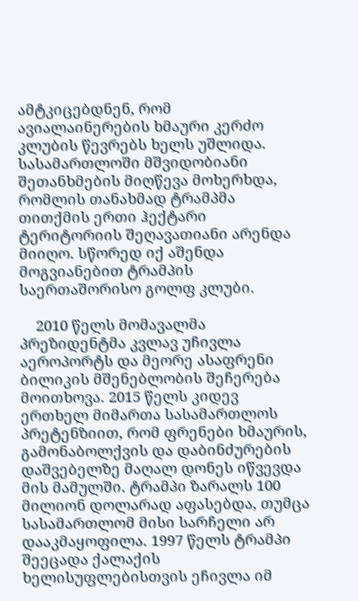ამტკიცებდნენ, რომ ავიალაინერების ხმაური კერძო კლუბის წევრებს ხელს უშლიდა. სასამართლოში მშვიდობიანი შეთანხმების მიღწევა მოხერხდა, რომლის თანახმად ტრამპმა თითქმის ერთი ჰექტარი ტერიტორიის შეღავათიანი არენდა მიიღო. სწორედ იქ აშენდა მოგვიანებით ტრამპის საერთაშორისო გოლფ კლუბი.

    2010 წელს მომავალმა პრეზიდენტმა კვლავ უჩივლა აეროპორტს და მეორე ასაფრენი ბილიკის მშენებლობის შეჩერება მოითხოვა. 2015 წელს კიდევ ერთხელ მიმართა სასამართლოს პრეტენზიით, რომ ფრენები ხმაურის, გამონაბოლქვის და დაბინძურების დაშვებელზე მაღალ დონეს იწვევდა მის მამულში. ტრამპი ზარალს 100 მილიონ დოლარად აფასებდა, თუმცა სასამართლომ მისი სარჩელი არ დააკმაყოფილა. 1997 წელს ტრამპი შეეცადა ქალაქის ხელისუფლებისთვის ეჩივლა იმ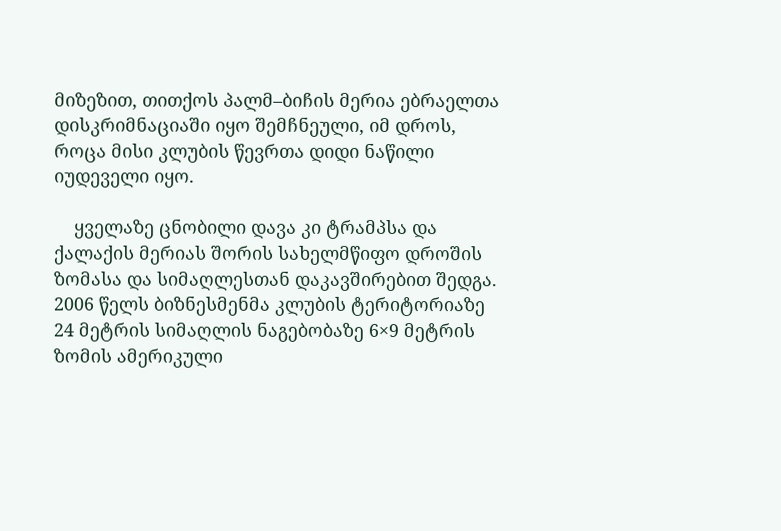მიზეზით, თითქოს პალმ–ბიჩის მერია ებრაელთა დისკრიმნაციაში იყო შემჩნეული, იმ დროს, როცა მისი კლუბის წევრთა დიდი ნაწილი იუდეველი იყო.

    ყველაზე ცნობილი დავა კი ტრამპსა და ქალაქის მერიას შორის სახელმწიფო დროშის ზომასა და სიმაღლესთან დაკავშირებით შედგა. 2006 წელს ბიზნესმენმა კლუბის ტერიტორიაზე 24 მეტრის სიმაღლის ნაგებობაზე 6×9 მეტრის ზომის ამერიკული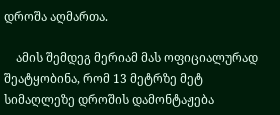დროშა აღმართა.

    ამის შემდეგ მერიამ მას ოფიციალურად შეატყობინა, რომ 13 მეტრზე მეტ სიმაღლეზე დროშის დამონტაჟება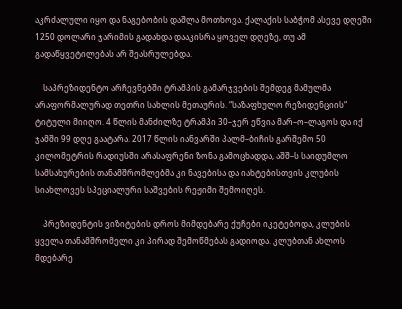აკრძალული იყო და ნაგებობის დაშლა მოთხოვა. ქალაქის საბჭომ ასევე დღეში 1250 დოლარი ჯარიმის გადახდა დააკისრა ყოველ დღეზე, თუ ამ გადაწყვეტილებას არ შეასრულებდა.

    საპრეზიდენტო არჩევნებში ტრამპის გამარჯვების შემდეგ მამულმა არაფორმალურად თეთრი სახლის მეთაურის. “საზაფხულო რეზიდენციის“ ტიტული მიიღო. 4 წლის მანძილზე ტრამპი 30–ჯერ ეწვია მარ–ო–ლაგოს და იქ ჯამში 99 დღე გაატარა. 2017 წლის იანვარში პალმ–ბიჩის გარშემო 50 კილომეტრის რადიუსში არასაფრენი ზონა გამოცხადდა, აშშ–ს საიდუმლო სამსახურების თანამშრომლებმა კი ნავებისა და იახტებისთვის კლუბის სიახლოვეს სპეციალური საშვების რეჟიმი შემოიღეს.

    პრეზიდენტის ვიზიტების დროს მიმდებარე ქუჩები იკეტებოდა, კლუბის ყველა თანამშრომელი კი პირად შემოწმებას გადიოდა. კლუბთან ახლოს მდებარე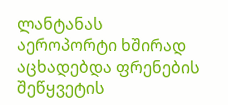ლანტანას აეროპორტი ხშირად აცხადებდა ფრენების შეწყვეტის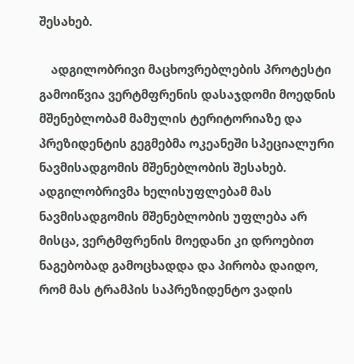შესახებ.

    ადგილობრივი მაცხოვრებლების პროტესტი გამოიწვია ვერტმფრენის დასაჯდომი მოედნის მშენებლობამ მამულის ტერიტორიაზე და პრეზიდენტის გეგმებმა ოკეანეში სპეციალური ნავმისადგომის მშენებლობის შესახებ. ადგილობრივმა ხელისუფლებამ მას ნავმისადგომის მშენებლობის უფლება არ მისცა, ვერტმფრენის მოედანი კი დროებით ნაგებობად გამოცხადდა და პირობა დაიდო, რომ მას ტრამპის საპრეზიდენტო ვადის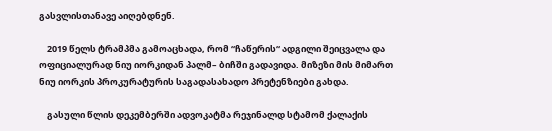გასვლისთანავე აიღებდნენ.

    2019 წელს ტრამპმა გამოაცხადა, რომ “ჩაწერის“ ადგილი შეიცვალა და ოფიციალურად ნიუ იორკიდან პალმ– ბიჩში გადავიდა. მიზეზი მის მიმართ  ნიუ იორკის პროკურატურის საგადასახადო პრეტენზიები გახდა.

    გასული წლის დეკემბერში ადვოკატმა რეჯინალდ სტამომ ქალაქის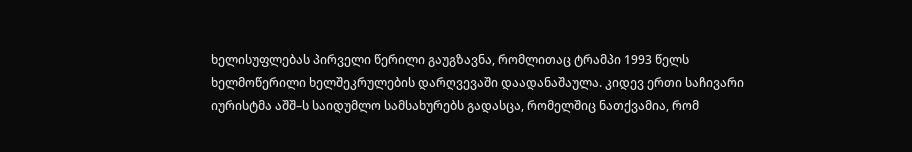ხელისუფლებას პირველი წერილი გაუგზავნა, რომლითაც ტრამპი 1993 წელს ხელმოწერილი ხელშეკრულების დარღვევაში დაადანაშაულა. კიდევ ერთი საჩივარი იურისტმა აშშ–ს საიდუმლო სამსახურებს გადასცა, რომელშიც ნათქვამია, რომ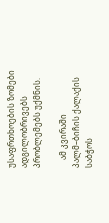უსაფრთხოების ზომები ადგილობრივებს პრობლემებს უქმნის.

    ამ კვირაში პალმ–ბიჩის ქალაქის საბჭოს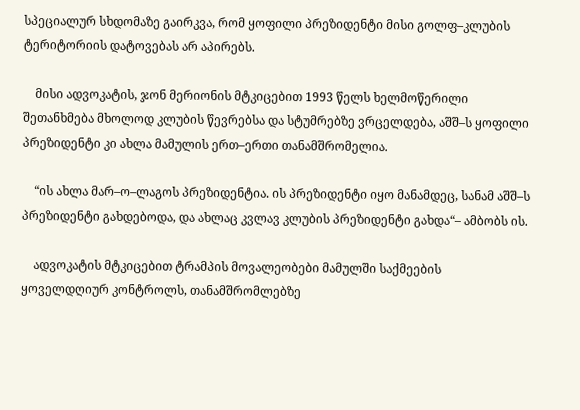სპეციალურ სხდომაზე გაირკვა, რომ ყოფილი პრეზიდენტი მისი გოლფ–კლუბის ტერიტორიის დატოვებას არ აპირებს.

    მისი ადვოკატის, ჯონ მერიონის მტკიცებით 1993 წელს ხელმოწერილი შეთანხმება მხოლოდ კლუბის წევრებსა და სტუმრებზე ვრცელდება, აშშ–ს ყოფილი პრეზიდენტი კი ახლა მამულის ერთ–ერთი თანამშრომელია.

    “ის ახლა მარ–ო–ლაგოს პრეზიდენტია. ის პრეზიდენტი იყო მანამდეც, სანამ აშშ–ს პრეზიდენტი გახდებოდა, და ახლაც კვლავ კლუბის პრეზიდენტი გახდა“– ამბობს ის.

    ადვოკატის მტკიცებით ტრამპის მოვალეობები მამულში საქმეების ყოველდღიურ კონტროლს, თანამშრომლებზე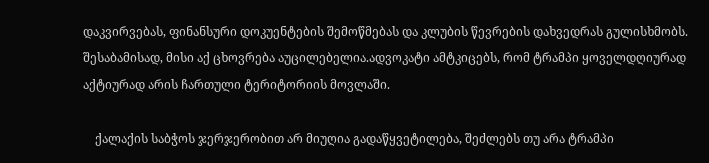დაკვირვებას, ფინანსური დოკუენტების შემოწმებას და კლუბის წევრების დახვედრას გულისხმობს. შესაბამისად, მისი აქ ცხოვრება აუცილებელია.ადვოკატი ამტკიცებს, რომ ტრამპი ყოველდღიურად აქტიურად არის ჩართული ტერიტორიის მოვლაში.

    ქალაქის საბჭოს ჯერჯერობით არ მიუღია გადაწყვეტილება, შეძლებს თუ არა ტრამპი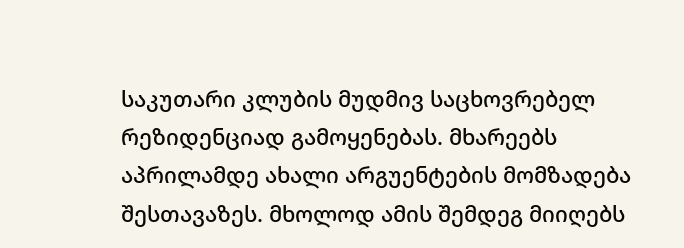საკუთარი კლუბის მუდმივ საცხოვრებელ რეზიდენციად გამოყენებას. მხარეებს აპრილამდე ახალი არგუენტების მომზადება შესთავაზეს. მხოლოდ ამის შემდეგ მიიღებს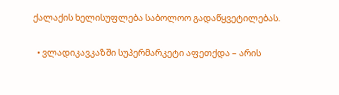ქალაქის ხელისუფლება საბოლოო გადაწყვეტილებას.

  • ვლადიკავკაზში სუპერმარკეტი აფეთქდა – არის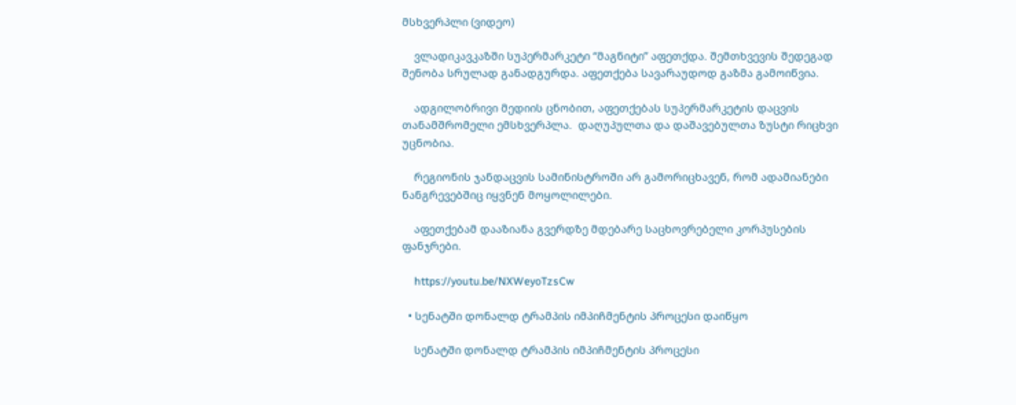მსხვერპლი (ვიდეო)

    ვლადიკავკაზში სუპერმარკეტი “მაგნიტი” აფეთქდა. შემთხვევის შედეგად შენობა სრულად განადგურდა. აფეთქება სავარაუდოდ გაზმა გამოიწვია.

    ადგილობრივი მედიის ცნობით, აფეთქებას სუპერმარკეტის დაცვის თანამშრომელი ემსხვერპლა.  დაღუპულთა და დაშავებულთა ზუსტი რიცხვი უცნობია.

    რეგიონის ჯანდაცვის სამინისტროში არ გამორიცხავენ, რომ ადამიანები ნანგრევებშიც იყვნენ მოყოლილები.

    აფეთქებამ დააზიანა გვერდზე მდებარე საცხოვრებელი კორპუსების ფანჯრები.

    https://youtu.be/NXWeyoTzsCw

  • სენატში დონალდ ტრამპის იმპიჩმენტის პროცესი დაიწყო

    სენატში დონალდ ტრამპის იმპიჩმენტის პროცესი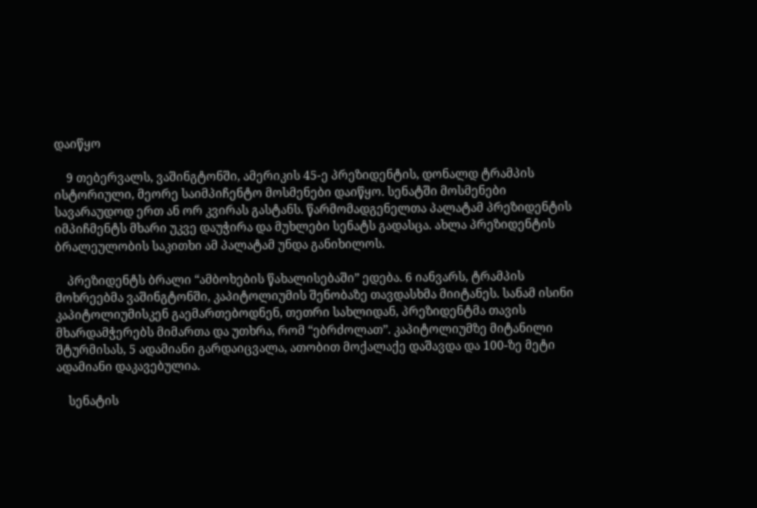დაიწყო

    9 თებერვალს, ვაშინგტონში, ამერიკის 45-ე პრეზიდენტის, დონალდ ტრამპის ისტორიული, მეორე საიმპიჩენტო მოსმენები დაიწყო. სენატში მოსმენები სავარაუდოდ ერთ ან ორ კვირას გასტანს. წარმომადგენელთა პალატამ პრეზიდენტის იმპიჩმენტს მხარი უკვე დაუჭირა და მუხლები სენატს გადასცა. ახლა პრეზიდენტის ბრალეულობის საკითხი ამ პალატამ უნდა განიხილოს.

    პრეზიდენტს ბრალი “ამბოხების წახალისებაში” ედება. 6 იანვარს, ტრამპის მოხრეებმა ვაშინგტონში, კაპიტოლიუმის შენობაზე თავდასხმა მიიტანეს. სანამ ისინი კაპიტოლიუმისკენ გაემართებოდნენ, თეთრი სახლიდან, პრეზიდენტმა თავის მხარდამჭერებს მიმართა და უთხრა, რომ “ებრძოლათ”. კაპიტოლიუმზე მიტანილი შტურმისას, 5 ადამიანი გარდაიცვალა, ათობით მოქალაქე დაშავდა და 100-ზე მეტი ადამიანი დაკავებულია.

    სენატის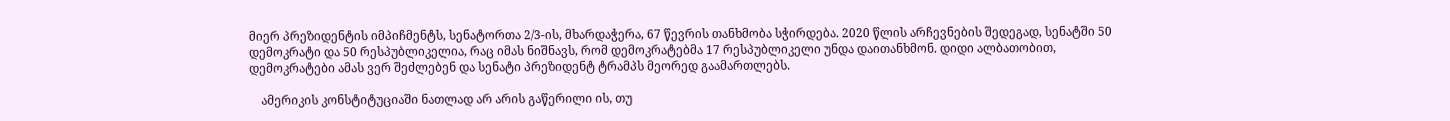მიერ პრეზიდენტის იმპიჩმენტს, სენატორთა 2/3-ის, მხარდაჭერა, 67 წევრის თანხმობა სჭირდება. 2020 წლის არჩევნების შედეგად, სენატში 50 დემოკრატი და 50 რესპუბლიკელია, რაც იმას ნიშნავს, რომ დემოკრატებმა 17 რესპუბლიკელი უნდა დაითანხმონ. დიდი ალბათობით, დემოკრატები ამას ვერ შეძლებენ და სენატი პრეზიდენტ ტრამპს მეორედ გაამართლებს.

    ამერიკის კონსტიტუციაში ნათლად არ არის გაწერილი ის, თუ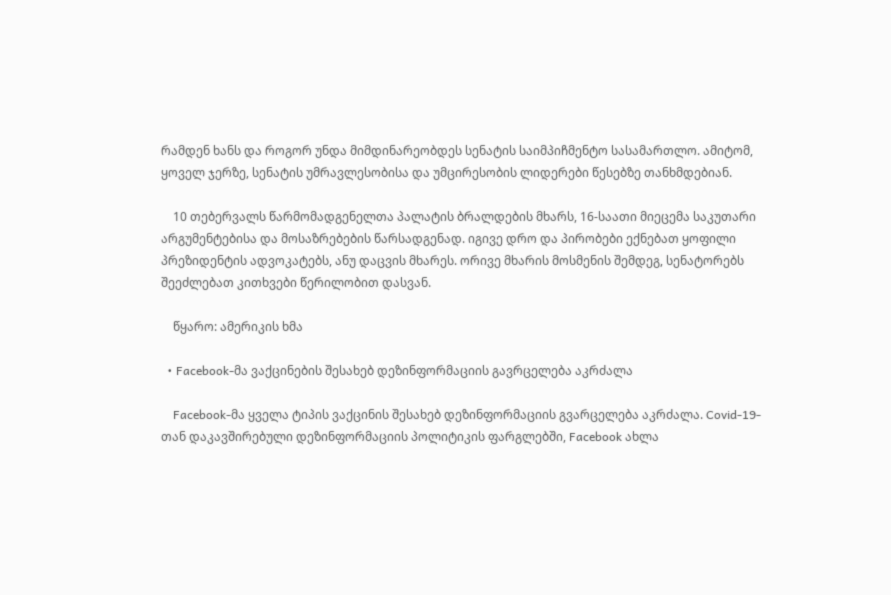რამდენ ხანს და როგორ უნდა მიმდინარეობდეს სენატის საიმპიჩმენტო სასამართლო. ამიტომ, ყოველ ჯერზე, სენატის უმრავლესობისა და უმცირესობის ლიდერები წესებზე თანხმდებიან.

    10 თებერვალს წარმომადგენელთა პალატის ბრალდების მხარს, 16-საათი მიეცემა საკუთარი არგუმენტებისა და მოსაზრებების წარსადგენად. იგივე დრო და პირობები ექნებათ ყოფილი პრეზიდენტის ადვოკატებს, ანუ დაცვის მხარეს. ორივე მხარის მოსმენის შემდეგ, სენატორებს შეეძლებათ კითხვები წერილობით დასვან.

    წყარო: ამერიკის ხმა

  • Facebook-მა ვაქცინების შესახებ დეზინფორმაციის გავრცელება აკრძალა

    Facebook-მა ყველა ტიპის ვაქცინის შესახებ დეზინფორმაციის გვარცელება აკრძალა. Covid-19-თან დაკავშირებული დეზინფორმაციის პოლიტიკის ფარგლებში, Facebook ახლა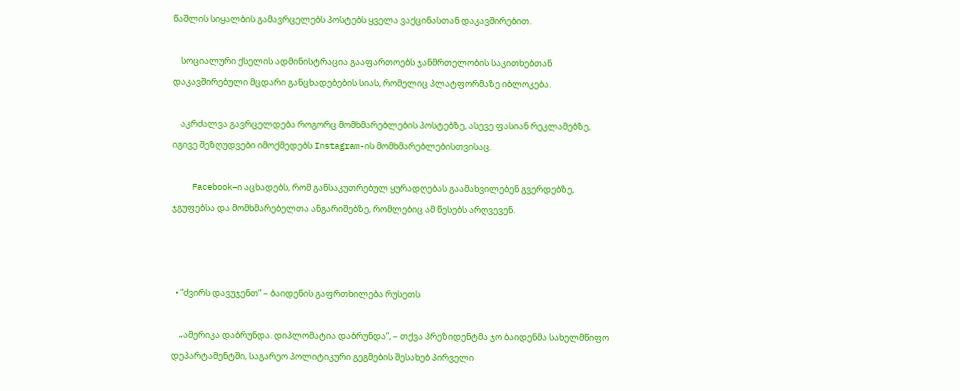წაშლის სიყალბის გამავრცელებს პოსტებს ყველა ვაქცინასთან დაკავშირებით.

    სოციალური ქსელის ადმინისტრაცია გააფართოებს ჯანმრთელობის საკითხებთან დაკავშირებული მცდარი განცხადებების სიას, რომელიც პლატფორმაზე იბლოკება.

    აკრძალვა გავრცელდება როგორც მომხმარებლების პოსტებზე, ასევე ფასიან რეკლამებზე, იგივე შეზღუდვები იმოქმედებს Instagram-ის მომხმარებლებისთვისაც.

    Facebook–ი აცხადებს, რომ განსაკუთრებულ ყურადღებას გაამახვილებენ გვერდებზე, ჯგუფებსა და მომხმარებელთა ანგარიშებზე, რომლებიც ამ წესებს არღვევენ.



  • “ძვირს დავუჯენთ” – ბაიდენის გაფრთხილება რუსეთს

    „ამერიკა დაბრუნდა. დიპლომატია დაბრუნდა”, – თქვა პრეზიდენტმა ჯო ბაიდენმა სახელმწიფო დეპარტამენტში, საგარეო პოლიტიკური გეგმების შესახებ პირველი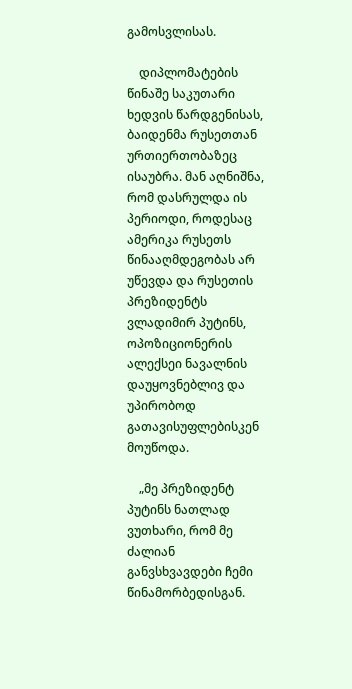გამოსვლისას.

    დიპლომატების წინაშე საკუთარი ხედვის წარდგენისას, ბაიდენმა რუსეთთან ურთიერთობაზეც ისაუბრა. მან აღნიშნა, რომ დასრულდა ის პერიოდი, როდესაც ამერიკა რუსეთს წინააღმდეგობას არ უწევდა და რუსეთის პრეზიდენტს ვლადიმირ პუტინს, ოპოზიციონერის ალექსეი ნავალნის დაუყოვნებლივ და უპირობოდ გათავისუფლებისკენ მოუწოდა.

    „მე პრეზიდენტ პუტინს ნათლად ვუთხარი, რომ მე ძალიან განვსხვავდები ჩემი წინამორბედისგან.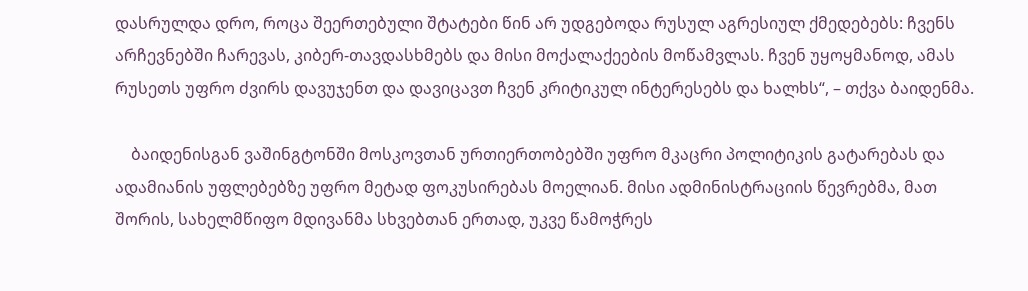დასრულდა დრო, როცა შეერთებული შტატები წინ არ უდგებოდა რუსულ აგრესიულ ქმედებებს: ჩვენს არჩევნებში ჩარევას, კიბერ-თავდასხმებს და მისი მოქალაქეების მოწამვლას. ჩვენ უყოყმანოდ, ამას რუსეთს უფრო ძვირს დავუჯენთ და დავიცავთ ჩვენ კრიტიკულ ინტერესებს და ხალხს“, – თქვა ბაიდენმა.

    ბაიდენისგან ვაშინგტონში მოსკოვთან ურთიერთობებში უფრო მკაცრი პოლიტიკის გატარებას და ადამიანის უფლებებზე უფრო მეტად ფოკუსირებას მოელიან. მისი ადმინისტრაციის წევრებმა, მათ შორის, სახელმწიფო მდივანმა სხვებთან ერთად, უკვე წამოჭრეს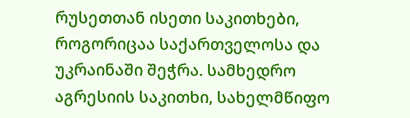რუსეთთან ისეთი საკითხები, როგორიცაა საქართველოსა და უკრაინაში შეჭრა. სამხედრო აგრესიის საკითხი, სახელმწიფო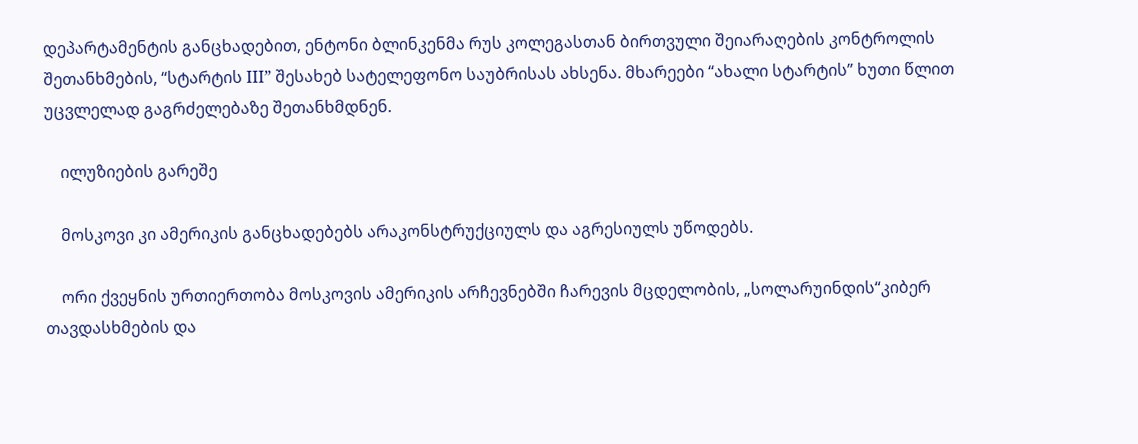დეპარტამენტის განცხადებით, ენტონი ბლინკენმა რუს კოლეგასთან ბირთვული შეიარაღების კონტროლის შეთანხმების, “სტარტის III” შესახებ სატელეფონო საუბრისას ახსენა. მხარეები “ახალი სტარტის” ხუთი წლით უცვლელად გაგრძელებაზე შეთანხმდნენ.

    ილუზიების გარეშე

    მოსკოვი კი ამერიკის განცხადებებს არაკონსტრუქციულს და აგრესიულს უწოდებს.

    ორი ქვეყნის ურთიერთობა მოსკოვის ამერიკის არჩევნებში ჩარევის მცდელობის, „სოლარუინდის“კიბერ თავდასხმების და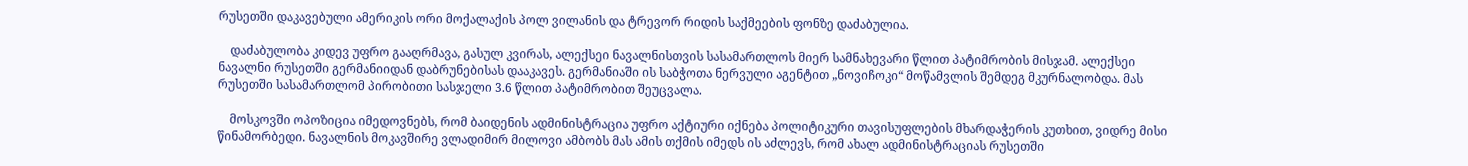რუსეთში დაკავებული ამერიკის ორი მოქალაქის პოლ ვილანის და ტრევორ რიდის საქმეების ფონზე დაძაბულია.

    დაძაბულობა კიდევ უფრო გააღრმავა, გასულ კვირას, ალექსეი ნავალნისთვის სასამართლოს მიერ სამნახევარი წლით პატიმრობის მისჯამ. ალექსეი ნავალნი რუსეთში გერმანიიდან დაბრუნებისას დააკავეს. გერმანიაში ის საბჭოთა ნერვული აგენტით „ნოვიჩოკი“ მოწამვლის შემდეგ მკურნალობდა. მას რუსეთში სასამართლომ პირობითი სასჯელი 3.6 წლით პატიმრობით შეუცვალა.

    მოსკოვში ოპოზიცია იმედოვნებს, რომ ბაიდენის ადმინისტრაცია უფრო აქტიური იქნება პოლიტიკური თავისუფლების მხარდაჭერის კუთხით, ვიდრე მისი წინამორბედი. ნავალნის მოკავშირე ვლადიმირ მილოვი ამბობს მას ამის თქმის იმედს ის აძლევს, რომ ახალ ადმინისტრაციას რუსეთში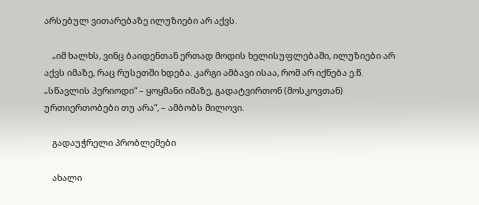არსებულ ვითარებაზე ილუზიები არ აქვს.

    „იმ ხალხს, ვინც ბაიდენთან ერთად მოდის ხელისუფლებაში, ილუზიები არ აქვს იმაზე, რაც რუსეთში ხდება. კარგი ამბავი ისაა, რომ არ იქნება ე.წ. „სწავლის პერიოდი“ – ყოყმანი იმაზე, გადატვირთონ (მოსკოვთან) ურთიერთობები თუ არა“, – ამბობს მილოვი.

    გადაუჭრელი პრობლემები

    ახალი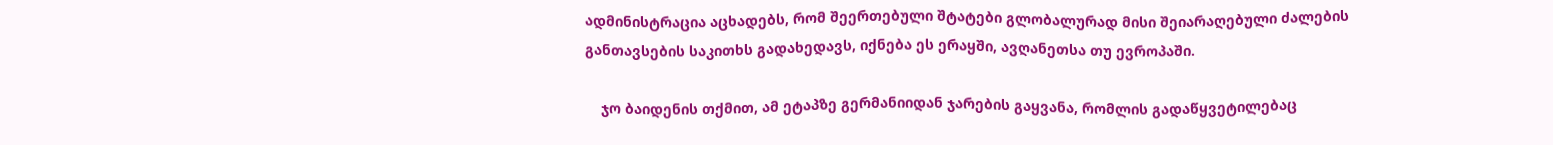ადმინისტრაცია აცხადებს, რომ შეერთებული შტატები გლობალურად მისი შეიარაღებული ძალების განთავსების საკითხს გადახედავს, იქნება ეს ერაყში, ავღანეთსა თუ ევროპაში.

    ჯო ბაიდენის თქმით, ამ ეტაპზე გერმანიიდან ჯარების გაყვანა, რომლის გადაწყვეტილებაც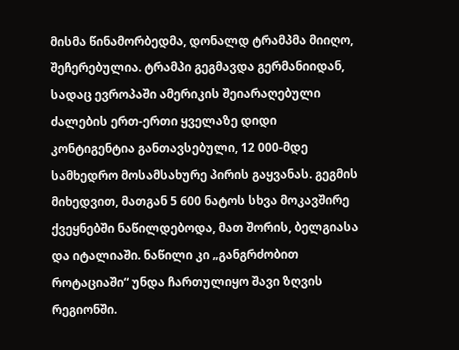მისმა წინამორბედმა, დონალდ ტრამპმა მიიღო, შეჩერებულია. ტრამპი გეგმავდა გერმანიიდან, სადაც ევროპაში ამერიკის შეიარაღებული ძალების ერთ-ერთი ყველაზე დიდი კონტიგენტია განთავსებული, 12 000-მდე სამხედრო მოსამსახურე პირის გაყვანას. გეგმის მიხედვით, მათგან 5 600 ნატოს სხვა მოკავშირე ქვეყნებში ნაწილდებოდა, მათ შორის, ბელგიასა და იტალიაში. ნაწილი კი „განგრძობით როტაციაში“ უნდა ჩართულიყო შავი ზღვის რეგიონში.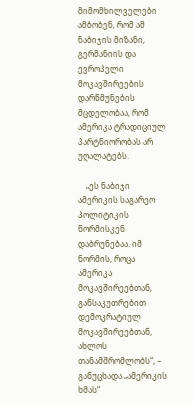მიმომხილველები ამბობენ, რომ ამ ნაბიჯის მიზანი, გერმანიის და ევროპელი მოკავშირეების დარწმუნების მცდელობაა, რომ ამერიკა ტრადიციულ პარტნიორობას არ უღალატებს.

    „ეს ნაბიჯი ამერიკის საგარეო პოლიტიკის ნორმისკენ დაბრუნებაა. იმ ნორმის, როცა ამერიკა მოკავშირეებთან, განსაკუთრებით დემოკრატიულ მოკავშირეებთან, ახლოს თანამშრომლობს“, – განუცხადა „ამერიკის ხმას“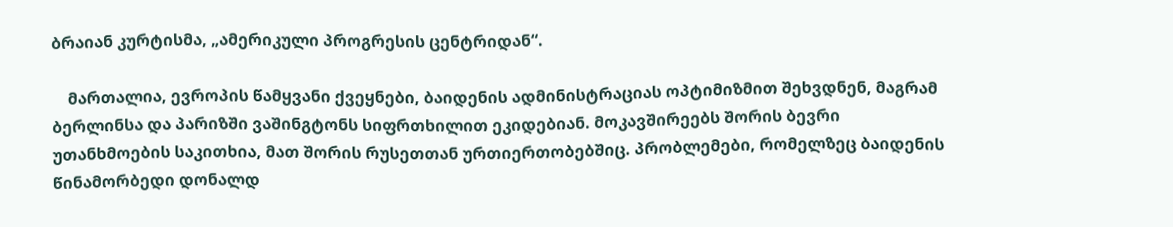ბრაიან კურტისმა, „ამერიკული პროგრესის ცენტრიდან“.

    მართალია, ევროპის წამყვანი ქვეყნები, ბაიდენის ადმინისტრაციას ოპტიმიზმით შეხვდნენ, მაგრამ ბერლინსა და პარიზში ვაშინგტონს სიფრთხილით ეკიდებიან. მოკავშირეებს შორის ბევრი უთანხმოების საკითხია, მათ შორის რუსეთთან ურთიერთობებშიც. პრობლემები, რომელზეც ბაიდენის წინამორბედი დონალდ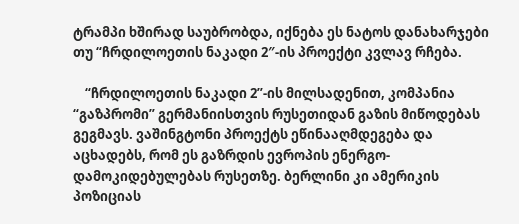ტრამპი ხშირად საუბრობდა, იქნება ეს ნატოს დანახარჯები თუ “ჩრდილოეთის ნაკადი 2″-ის პროექტი კვლავ რჩება.

    “ჩრდილოეთის ნაკადი 2”-ის მილსადენით, კომპანია “გაზპრომი” გერმანიისთვის რუსეთიდან გაზის მიწოდებას გეგმავს. ვაშინგტონი პროექტს ეწინააღმდეგება და აცხადებს, რომ ეს გაზრდის ევროპის ენერგო-დამოკიდებულებას რუსეთზე. ბერლინი კი ამერიკის პოზიციას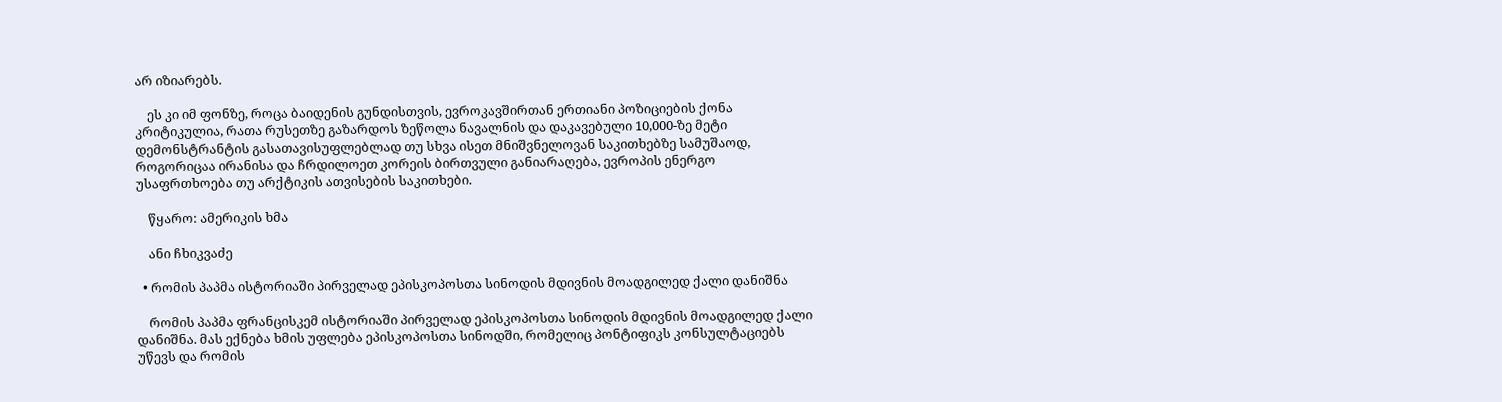არ იზიარებს.

    ეს კი იმ ფონზე, როცა ბაიდენის გუნდისთვის, ევროკავშირთან ერთიანი პოზიციების ქონა კრიტიკულია, რათა რუსეთზე გაზარდოს ზეწოლა ნავალნის და დაკავებული 10,000-ზე მეტი დემონსტრანტის გასათავისუფლებლად თუ სხვა ისეთ მნიშვნელოვან საკითხებზე სამუშაოდ, როგორიცაა ირანისა და ჩრდილოეთ კორეის ბირთვული განიარაღება, ევროპის ენერგო უსაფრთხოება თუ არქტიკის ათვისების საკითხები.

    წყარო: ამერიკის ხმა

    ანი ჩხიკვაძე

  • რომის პაპმა ისტორიაში პირველად ეპისკოპოსთა სინოდის მდივნის მოადგილედ ქალი დანიშნა

    რომის პაპმა ფრანცისკემ ისტორიაში პირველად ეპისკოპოსთა სინოდის მდივნის მოადგილედ ქალი დანიშნა. მას ექნება ხმის უფლება ეპისკოპოსთა სინოდში, რომელიც პონტიფიკს კონსულტაციებს უწევს და რომის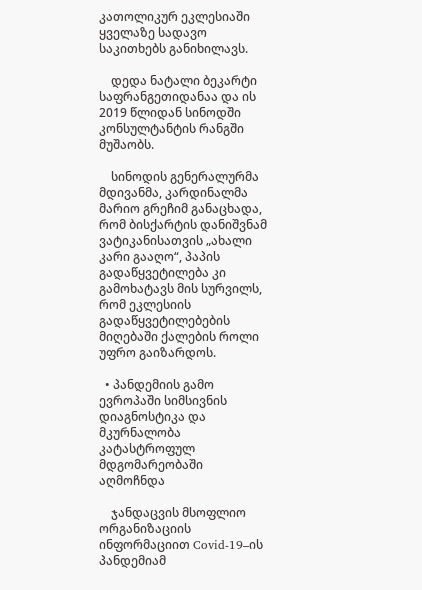კათოლიკურ ეკლესიაში ყველაზე სადავო საკითხებს განიხილავს.

    დედა ნატალი ბეკარტი საფრანგეთიდანაა და ის 2019 წლიდან სინოდში კონსულტანტის რანგში მუშაობს.

    სინოდის გენერალურმა მდივანმა, კარდინალმა მარიო გრეჩიმ განაცხადა, რომ ბისქარტის დანიშვნამ ვატიკანისათვის „ახალი კარი გააღო“, პაპის გადაწყვეტილება კი გამოხატავს მის სურვილს, რომ ეკლესიის გადაწყვეტილებების მიღებაში ქალების როლი უფრო გაიზარდოს.

  • პანდემიის გამო ევროპაში სიმსივნის დიაგნოსტიკა და მკურნალობა კატასტროფულ მდგომარეობაში აღმოჩნდა

    ჯანდაცვის მსოფლიო ორგანიზაციის ინფორმაციით Covid-19–ის პანდემიამ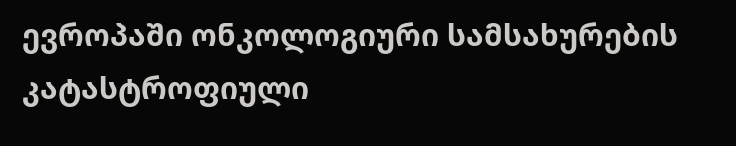ევროპაში ონკოლოგიური სამსახურების კატასტროფიული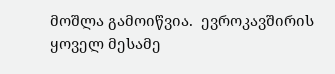მოშლა გამოიწვია.  ევროკავშირის ყოველ მესამე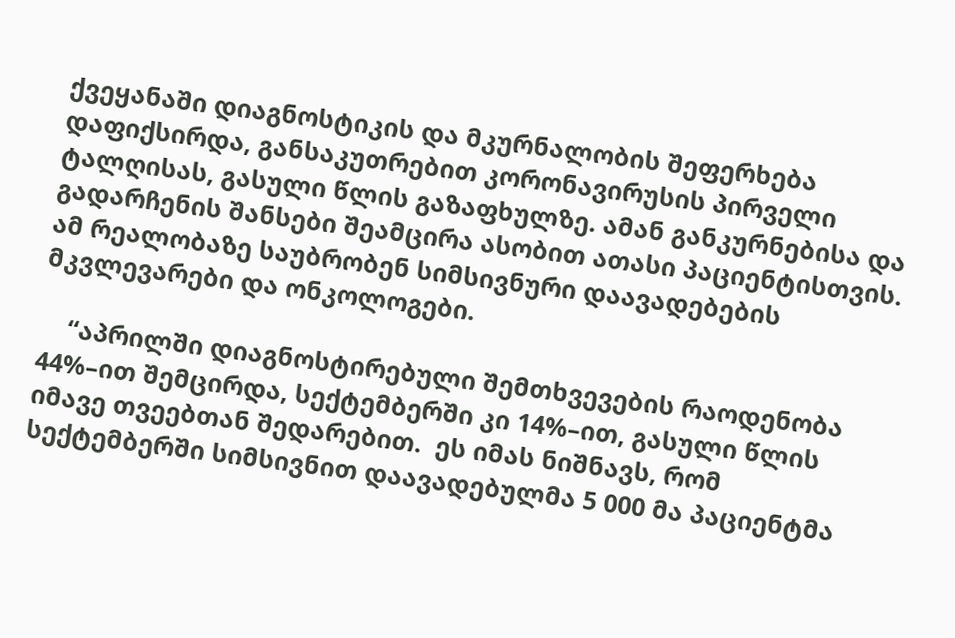ქვეყანაში დიაგნოსტიკის და მკურნალობის შეფერხება დაფიქსირდა, განსაკუთრებით კორონავირუსის პირველი ტალღისას, გასული წლის გაზაფხულზე. ამან განკურნებისა და გადარჩენის შანსები შეამცირა ასობით ათასი პაციენტისთვის. ამ რეალობაზე საუბრობენ სიმსივნური დაავადებების მკვლევარები და ონკოლოგები.

    “აპრილში დიაგნოსტირებული შემთხვევების რაოდენობა 44%–ით შემცირდა, სექტემბერში კი 14%–ით, გასული წლის იმავე თვეებთან შედარებით.  ეს იმას ნიშნავს, რომ სექტემბერში სიმსივნით დაავადებულმა 5 000 მა პაციენტმა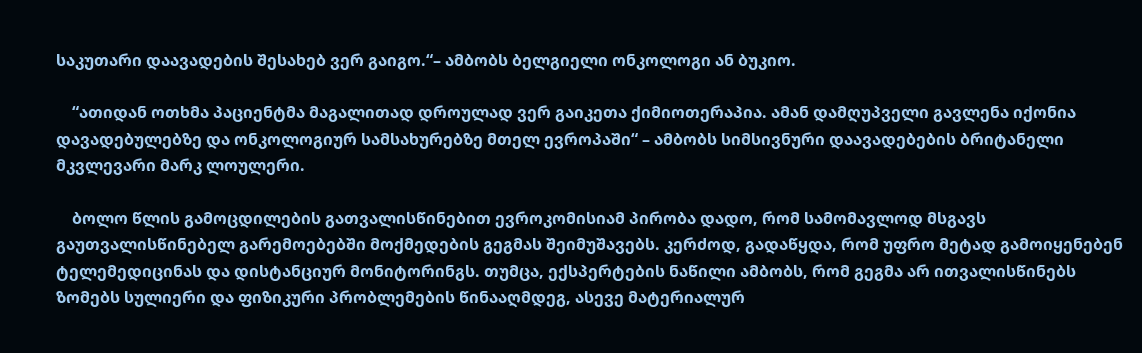საკუთარი დაავადების შესახებ ვერ გაიგო.“– ამბობს ბელგიელი ონკოლოგი ან ბუკიო.

    “ათიდან ოთხმა პაციენტმა მაგალითად დროულად ვერ გაიკეთა ქიმიოთერაპია. ამან დამღუპველი გავლენა იქონია დავადებულებზე და ონკოლოგიურ სამსახურებზე მთელ ევროპაში“ – ამბობს სიმსივნური დაავადებების ბრიტანელი მკვლევარი მარკ ლოულერი.

    ბოლო წლის გამოცდილების გათვალისწინებით ევროკომისიამ პირობა დადო, რომ სამომავლოდ მსგავს გაუთვალისწინებელ გარემოებებში მოქმედების გეგმას შეიმუშავებს. კერძოდ, გადაწყდა, რომ უფრო მეტად გამოიყენებენ ტელემედიცინას და დისტანციურ მონიტორინგს. თუმცა, ექსპერტების ნაწილი ამბობს, რომ გეგმა არ ითვალისწინებს ზომებს სულიერი და ფიზიკური პრობლემების წინააღმდეგ, ასევე მატერიალურ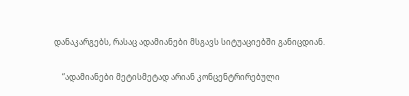დანაკარგებს, რასაც ადამიანები მსგავს სიტუაციებში განიცდიან.

    “ადამიანები მეტისმეტად არიან კონცენტრირებული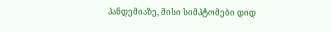პანდემიაზე, მისი სიმპტომები დიდ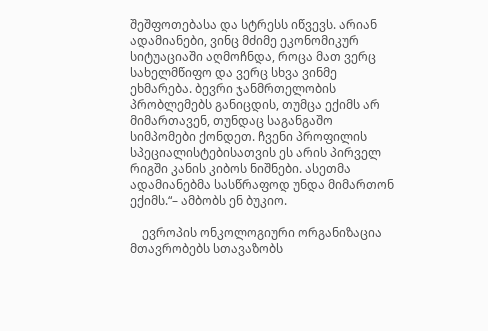შეშფოთებასა და სტრესს იწვევს. არიან ადამიანები, ვინც მძიმე ეკონომიკურ სიტუაციაში აღმოჩნდა, როცა მათ ვერც სახელმწიფო და ვერც სხვა ვინმე ეხმარება. ბევრი ჯანმრთელობის პრობლემებს განიცდის, თუმცა ექიმს არ მიმართავენ, თუნდაც საგანგაშო სიმპომები ქონდეთ. ჩვენი პროფილის სპეციალისტებისათვის ეს არის პირველ რიგში კანის კიბოს ნიშნები. ასეთმა ადამიანებმა სასწრაფოდ უნდა მიმართონ ექიმს.“– ამბობს ენ ბუკიო.

    ევროპის ონკოლოგიური ორგანიზაცია მთავრობებს სთავაზობს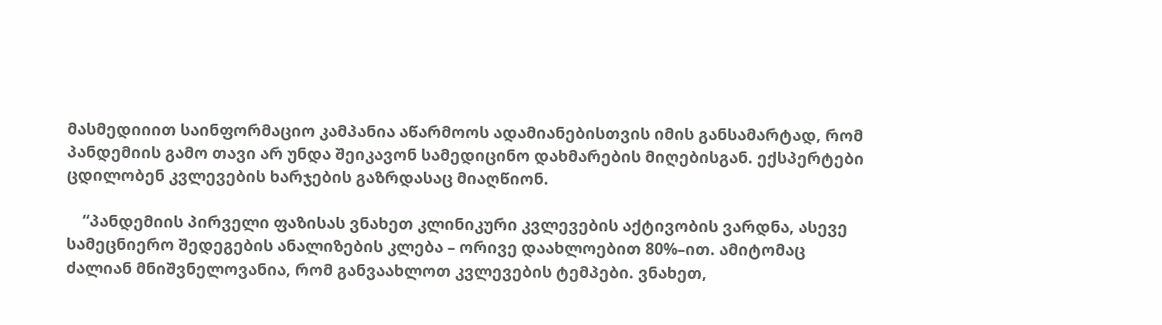მასმედიიით საინფორმაციო კამპანია აწარმოოს ადამიანებისთვის იმის განსამარტად, რომ პანდემიის გამო თავი არ უნდა შეიკავონ სამედიცინო დახმარების მიღებისგან. ექსპერტები ცდილობენ კვლევების ხარჯების გაზრდასაც მიაღწიონ.

    “პანდემიის პირველი ფაზისას ვნახეთ კლინიკური კვლევების აქტივობის ვარდნა, ასევე სამეცნიერო შედეგების ანალიზების კლება – ორივე დაახლოებით 80%–ით. ამიტომაც ძალიან მნიშვნელოვანია, რომ განვაახლოთ კვლევების ტემპები. ვნახეთ,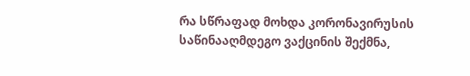რა სწრაფად მოხდა კორონავირუსის საწინააღმდეგო ვაქცინის შექმნა,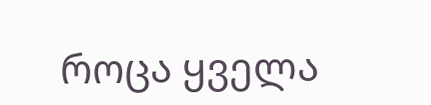როცა ყველა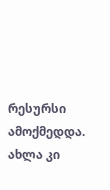რესურსი ამოქმედდა. ახლა კი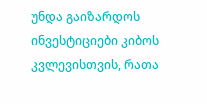უნდა გაიზარდოს ინვესტიციები კიბოს კვლევისთვის, რათა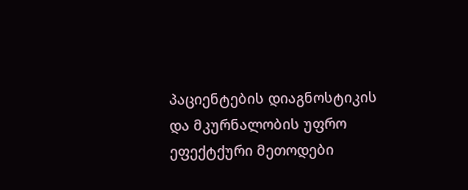პაციენტების დიაგნოსტიკის და მკურნალობის უფრო ეფექტქური მეთოდები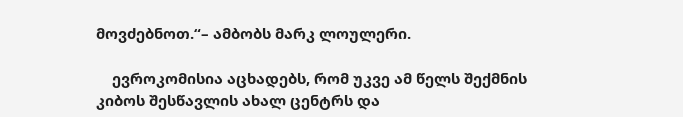მოვძებნოთ.“– ამბობს მარკ ლოულერი.

    ევროკომისია აცხადებს, რომ უკვე ამ წელს შექმნის კიბოს შესწავლის ახალ ცენტრს და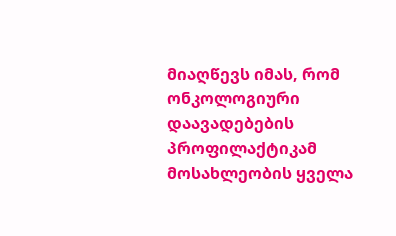მიაღწევს იმას, რომ ონკოლოგიური დაავადებების პროფილაქტიკამ მოსახლეობის ყველა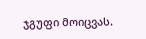ჯგუფი მოიცვას.